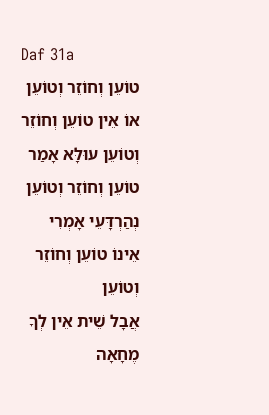Daf 31a
טוֹעֵן וְחוֹזֵר וְטוֹעֵן אוֹ אֵין טוֹעֵן וְחוֹזֵר וְטוֹעֵן עוּלָּא אָמַר טוֹעֵן וְחוֹזֵר וְטוֹעֵן נְהַרְדָּעֵי אָמְרִי אֵינוֹ טוֹעֵן וְחוֹזֵר וְטוֹעֵן
אֲבָל שֵׁית אֵין לְךָ מֶחָאָה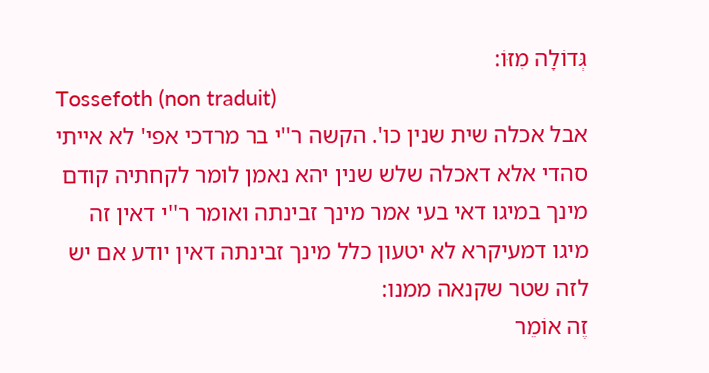גְּדוֹלָה מִזּוֹ:
Tossefoth (non traduit)
אבל אכלה שית שנין כו'. הקשה ר''י בר מרדכי אפי' לא אייתי סהדי אלא דאכלה שלש שנין יהא נאמן לומר לקחתיה קודם מינך במיגו דאי בעי אמר מינך זבינתה ואומר ר''י דאין זה מיגו דמעיקרא לא יטעון כלל מינך זבינתה דאין יודע אם יש לזה שטר שקנאה ממנו:
זֶה אוֹמֵר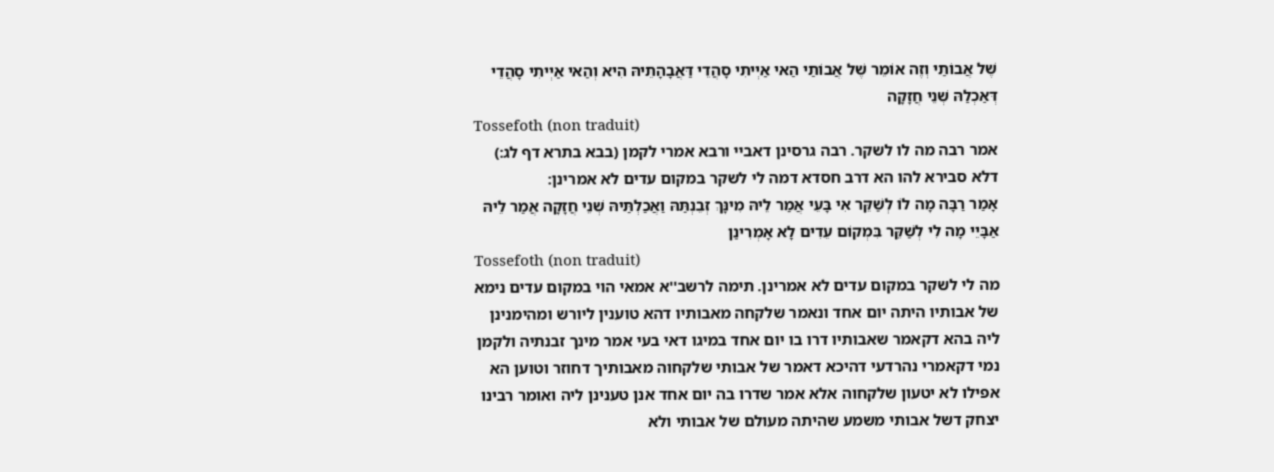שֶׁל אֲבוֹתַי וְזֶה אוֹמֵר שֶׁל אֲבוֹתַי הַאי אַיְיתִי סָהֲדֵי דַּאֲבָהָתֵיהּ הִיא וְהַאי אַיְיתִי סָהֲדֵי דְּאַכְלַהּ שְׁנֵי חֲזָקָה
Tossefoth (non traduit)
אמר רבה מה לו לשקר. רבה גרסינן דאביי ורבא אמרי לקמן (בבא בתרא דף לג:) דלא סבירא להו הא דרב חסדא דמה לי לשקר במקום עדים לא אמרינן:
אָמַר רַבָּה מָה לוֹ לְשַׁקֵּר אִי בָּעֵי אֲמַר לֵיהּ מִינָּךְ זְבֵנְתַּהּ וַאֲכַלְתַּיהּ שְׁנֵי חֲזָקָה אֲמַר לֵיהּ אַבָּיֵי מָה לִי לְשַׁקֵּר בִּמְקוֹם עֵדִים לָא אָמְרִינַן
Tossefoth (non traduit)
מה לי לשקר במקום עדים לא אמרינן. תימה לרשב''א אמאי הוי במקום עדים נימא של אבותיו היתה יום אחד ונאמר שלקחה מאבותיו דהא טוענין ליורש ומהימנינן ליה בהא דקאמר שאבותיו דרו בו יום אחד במיגו דאי בעי אמר מינך זבנתיה ולקמן נמי דקאמרי נהרדעי דהיכא דאמר של אבותי שלקחוה מאבותיך דחוזר וטוען הא אפילו לא יטעון שלקחוה אלא אמר שדרו בה יום אחד אנן טענינן ליה ואומר רבינו יצחק דשל אבותי משמע שהיתה מעולם של אבותי ולא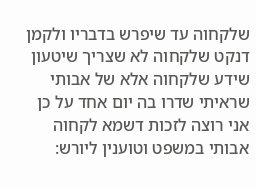שלקחוה עד שיפרש בדבריו ולקמן דנקט שלקחוה לא שצריך שיטעון שידע שלקחוה אלא של אבותי שראיתי שדרו בה יום אחד על כן אני רוצה לזכות דשמא לקחוה אבותי במשפט וטוענין ליורש: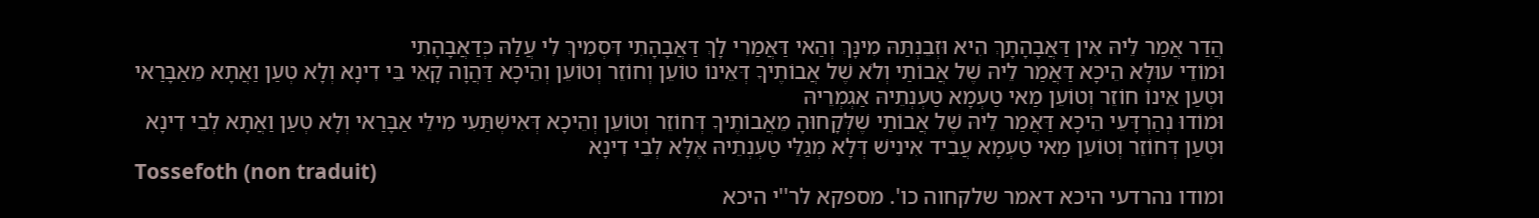הֲדַר אֲמַר לֵיהּ אִין דַּאֲבָהָתָךְ הִיא וּזְבֵנְתַּהּ מִינָּךְ וְהַאי דַּאֲמַרִי לָךְ דַּאֲבָהָתִי דִּסְמִיךְ לִי עֲלַהּ כְּדַאֲבָהָתִי
וּמוֹדֵי עוּלָּא הֵיכָא דַּאֲמַר לֵיהּ שֶׁל אֲבוֹתַי וְלֹא שֶׁל אֲבוֹתֶיךָ דְּאֵינוֹ טוֹעֵן וְחוֹזֵר וְטוֹעֵן וְהֵיכָא דַּהֲוָה קָאֵי בֵּי דִינָא וְלָא טְעַן וַאֲתָא מֵאַבָּרַאי וּטְעַן אֵינוֹ חוֹזֵר וְטוֹעֵן מַאי טַעְמָא טַעְנְתֵיהּ אַגְמְרֵיהּ
וּמוֹדוּ נְהַרְדָּעֵי הֵיכָא דַּאֲמַר לֵיהּ שֶׁל אֲבוֹתַי שֶׁלְּקָחוּהָ מֵאֲבוֹתֶיךָ דְּחוֹזֵר וְטוֹעֵן וְהֵיכָא דְּאִישְׁתַּעִי מִילֵּי אַבָּרַאי וְלָא טְעַן וַאֲתָא לְבֵי דִינָא וּטְעַן דְּחוֹזֵר וְטוֹעֵן מַאי טַעְמָא עֲבִיד אִינִישׁ דְּלָא מְגַלֵּי טַעְנְתֵיהּ אֶלָּא לְבֵי דִינָא
Tossefoth (non traduit)
ומודו נהרדעי היכא דאמר שלקחוה כו'. מספקא לר''י היכא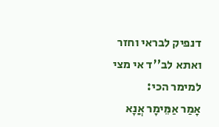דנפיק לבראי וחזר ואתא לב''ד אי מצי למימר הכי:
אָמַר אַמֵּימָר אֲנָא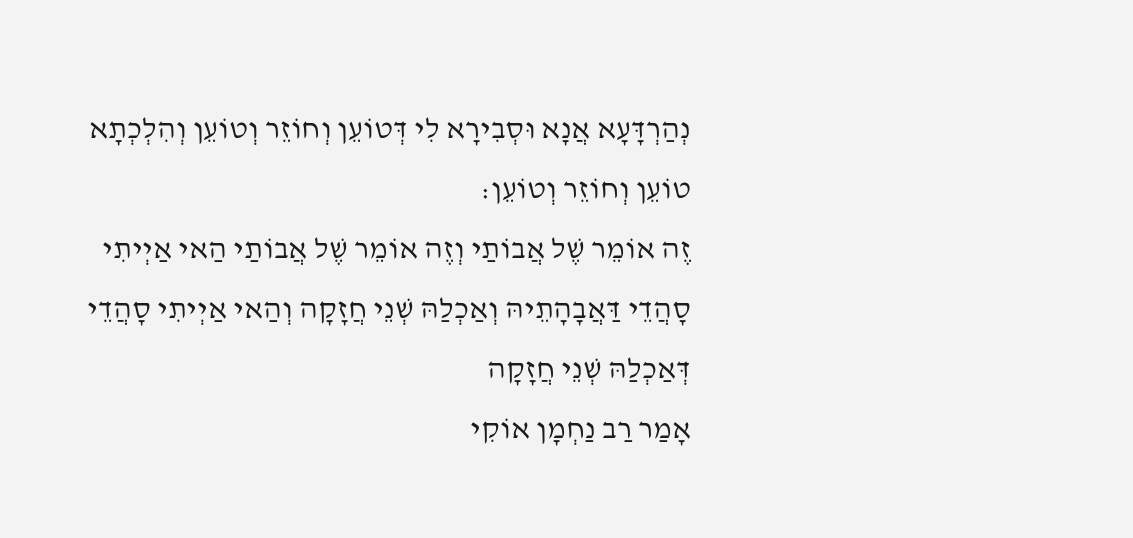נְהַרְדָּעָא אֲנָא וּסְבִירָא לִי דְּטוֹעֵן וְחוֹזֵר וְטוֹעֵן וְהִלְכְתָא טוֹעֵן וְחוֹזֵר וְטוֹעֵן:
זֶה אוֹמֵר שֶׁל אֲבוֹתַי וְזֶה אוֹמֵר שֶׁל אֲבוֹתַי הַאי אַיְיתִי סָהֲדֵי דַּאֲבָהָתֵיהּ וְאַכְלַהּ שְׁנֵי חֲזָקָה וְהַאי אַיְיתִי סָהֲדֵי דְּאַכְלַהּ שְׁנֵי חֲזָקָה
אָמַר רַב נַחְמָן אוֹקִי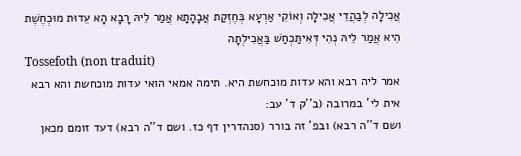אֲכִילָה לְבַהֲדֵי אֲכִילָה וְאוֹקִי אַרְעָא בְּחֶזְקַת אֲבָהָתָא אֲמַר לֵיהּ רָבָא הָא עֵדוּת מוּכְחֶשֶׁת הִיא אֲמַר לֵיהּ נְהִי דְּאִיתַּכְחַשׁ בַּאֲכִילְתָה
Tossefoth (non traduit)
אמר ליה רבא והא עדות מוכחשת היא. תימה אמאי הואי עדות מוכחשת והא רבא אית לי' במרובה (ב''ק ד' עב:
ושם ד''ה רבא) ובפ' זה בורר (סנהדרין דף כז. ושם ד''ה רבא) דעד זומם מכאן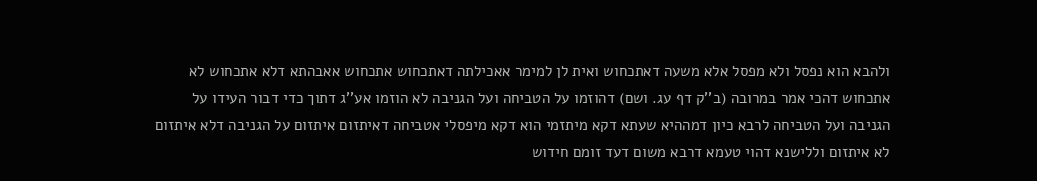ולהבא הוא נפסל ולא מפסל אלא משעה דאתכחוש ואית לן למימר אאכילתה דאתכחוש אתכחוש אאבהתא דלא אתכחוש לא אתכחוש דהכי אמר במרובה (ב''ק דף עג. ושם) דהוזמו על הטביחה ועל הגניבה לא הוזמו אע''ג דתוך כדי דבור העידו על הגניבה ועל הטביחה לרבא כיון דמההיא שעתא דקא מיתזמי הוא דקא מיפסלי אטביחה דאיתזום איתזום על הגניבה דלא איתזום לא איתזום וללישנא דהוי טעמא דרבא משום דעד זומם חידוש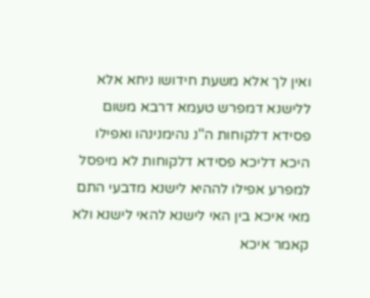ואין לך אלא משעת חידושו ניחא אלא ללישנא דמפרש טעמא דרבא משום פסידא דלקוחות ה''נ נהימנינהו ואפילו היכא דליכא פסידא דלקוחות לא מיפסל למפרע אפילו לההיא לישנא מדבעי התם מאי איכא בין האי לישנא להאי לישנא ולא קאמר איכא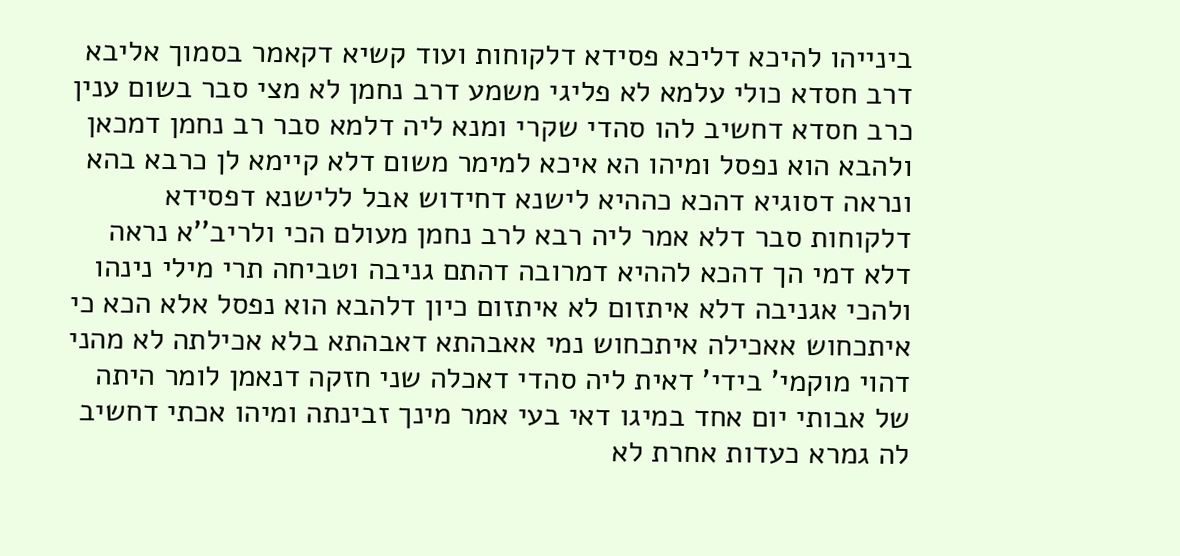בינייהו להיכא דליכא פסידא דלקוחות ועוד קשיא דקאמר בסמוך אליבא דרב חסדא כולי עלמא לא פליגי משמע דרב נחמן לא מצי סבר בשום ענין כרב חסדא דחשיב להו סהדי שקרי ומנא ליה דלמא סבר רב נחמן דמכאן ולהבא הוא נפסל ומיהו הא איכא למימר משום דלא קיימא לן כרבא בהא ונראה דסוגיא דהכא כההיא לישנא דחידוש אבל ללישנא דפסידא דלקוחות סבר דלא אמר ליה רבא לרב נחמן מעולם הכי ולריב''א נראה דלא דמי הך דהכא לההיא דמרובה דהתם גניבה וטביחה תרי מילי נינהו ולהכי אגניבה דלא איתזום לא איתזום כיון דלהבא הוא נפסל אלא הכא כי איתכחוש אאכילה איתכחוש נמי אאבהתא דאבהתא בלא אכילתה לא מהני דהוי מוקמי' בידי' דאית ליה סהדי דאכלה שני חזקה דנאמן לומר היתה של אבותי יום אחד במיגו דאי בעי אמר מינך זבינתה ומיהו אכתי דחשיב לה גמרא כעדות אחרת לא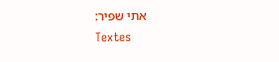אתי שפיר:
Textes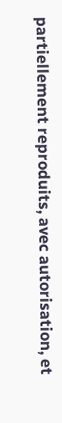partiellement reproduits, avec autorisation, et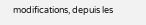modifications, depuis les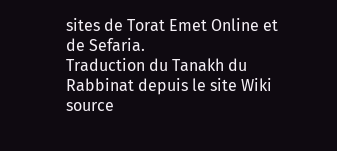sites de Torat Emet Online et de Sefaria.
Traduction du Tanakh du Rabbinat depuis le site Wiki source